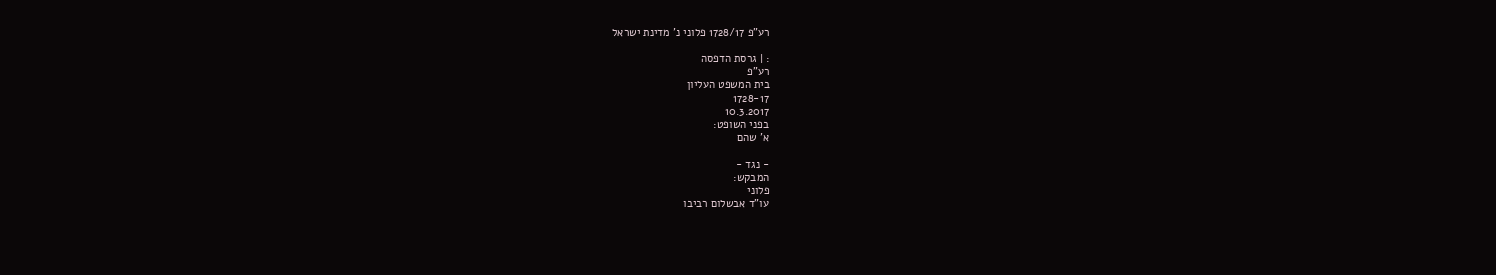רע"פ 1728/17 פלוני נ' מדינת ישראל

: | גרסת הדפסה
רע"פ
בית המשפט העליון
1728-17
10.3.2017
בפני השופט:
א' שהם

- נגד -
המבקש:
פלוני
עו"ד אבשלום רביבו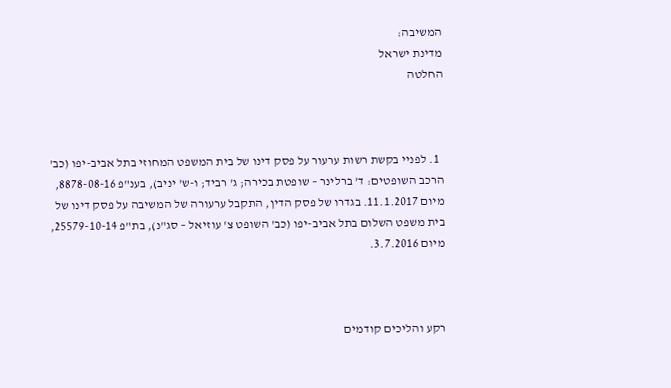המשיבה:
מדינת ישראל
החלטה



  1. לפניי בקשת רשות ערעור על פסק דינו של בית המשפט המחוזי בתל אביב-יפו (כב' הרכב השופטים: ד' ברלינר – שופטת בכירה; ג' רביד; ו-ש' יניב), בענ"פ 8878-08-16, מיום 11.1.2017. בגדרו של פסק הדין, התקבל ערעורה של המשיבה על פסק דינו של בית משפט השלום בתל אביב-יפו (כב' השופט צ' עוזיאל – סג"נ), בת"פ 25579-10-14, מיום 3.7.2016.



רקע והליכים קודמים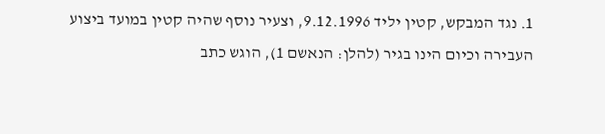1. נגד המבקש, קטין יליד 9.12.1996, וצעיר נוסף שהיה קטין במועד ביצוע העבירה וכיום הינו בגיר (להלן: הנאשם 1), הוגש כתב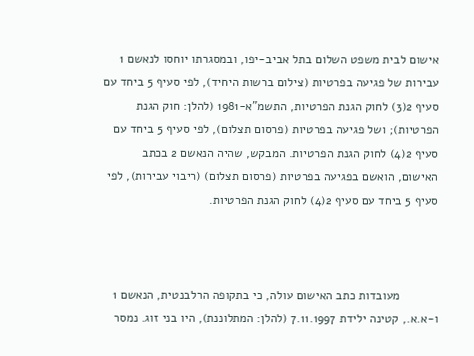אישום לבית משפט השלום בתל אביב-יפו, ובמסגרתו יוחסו לנאשם 1 עבירות של פגיעה בפרטיות (צילום ברשות היחיד), לפי סעיף 5 ביחד עם סעיף 2(3) לחוק הגנת הפרטיות, התשמ"א-1981 (להלן: חוק הגנת הפרטיות); ושל פגיעה בפרטיות (פרסום תצלום), לפי סעיף 5 ביחד עם סעיף 2(4) לחוק הגנת הפרטיות. המבקש, שהיה הנאשם 2 בכתב האישום, הואשם בפגיעה בפרטיות (פרסום תצלום) (ריבוי עבירות), לפי סעיף 5 ביחד עם סעיף 2(4) לחוק הגנת הפרטיות.



           מעובדות כתב האישום עולה, כי בתקופה הרלבנטית, הנאשם 1 ו-א.א., קטינה ילידת 7.11.1997 (להלן: המתלוננת), היו בני זוג. נמסר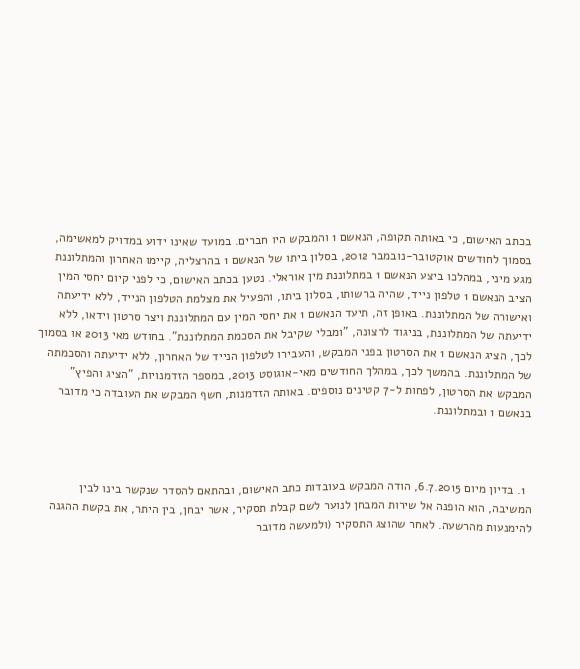בכתב האישום, כי באותה תקופה, הנאשם 1 והמבקש היו חברים. במועד שאינו ידוע במדויק למאשימה, בסמוך לחודשים אוקטובר-נובמבר 2012, בסלון ביתו של הנאשם 1 בהרצליה, קיימו האחרון והמתלוננת מגע מיני, במהלכו ביצע הנאשם 1 במתלוננת מין אוראלי. נטען בכתב האישום, כי לפני קיום יחסי המין הציב הנאשם 1 טלפון נייד, שהיה ברשותו, בסלון ביתו, והפעיל את מצלמת הטלפון הנייד, ללא ידיעתה ואישורה של המתלוננת. באופן זה, תיעד הנאשם 1 את יחסי המין עם המתלוננת ויצר סרטון וידאו, ללא ידיעתה של המתלוננת, בניגוד לרצונה, "ומבלי שקיבל את הסכמת המתלוננת". בחודש מאי 2013 או בסמוך לכך, הציג הנאשם 1 את הסרטון בפני המבקש, והעבירו לטלפון הנייד של האחרון, ללא ידיעתה והסכמתה של המתלוננת. בהמשך לכך, במהלך החודשים מאי-אוגוסט 2013, במספר הזדמנויות, "הציג והפיץ" המבקש את הסרטון, לפחות ל-7 קטינים נוספים. באותה הזדמנות, חשף המבקש את העובדה כי מדובר בנאשם 1 ובמתלוננת.



  1. בדיון מיום 6.7.2015, הודה המבקש בעובדות כתב האישום, ובהתאם להסדר שנקשר בינו לבין המשיבה, הוא הופנה אל שירות המבחן לנוער לשם קבלת תסקיר, אשר יבחן, בין היתר, את בקשת ההגנה להימנעות מהרשעה. לאחר שהוצג התסקיר (ולמעשה מדובר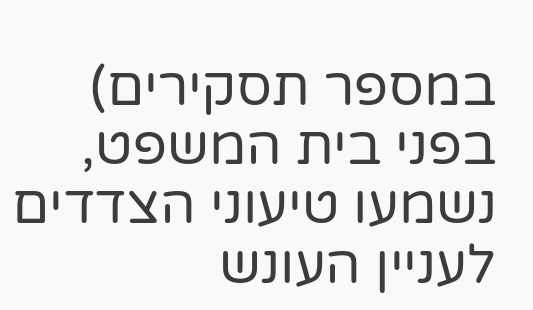במספר תסקירים) בפני בית המשפט, נשמעו טיעוני הצדדים לעניין העונש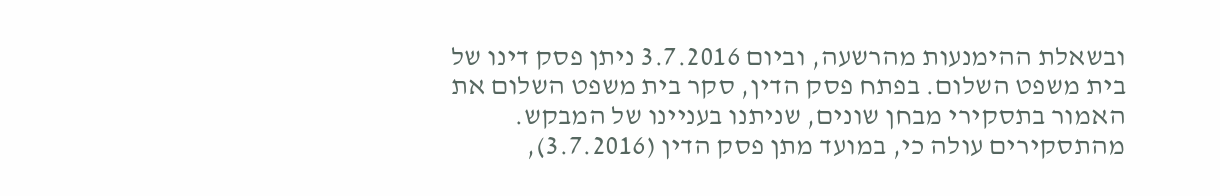ובשאלת ההימנעות מהרשעה, וביום 3.7.2016 ניתן פסק דינו של בית משפט השלום. בפתח פסק הדין, סקר בית משפט השלום את האמור בתסקירי מבחן שונים, שניתנו בעניינו של המבקש. מהתסקירים עולה כי, במועד מתן פסק הדין (3.7.2016),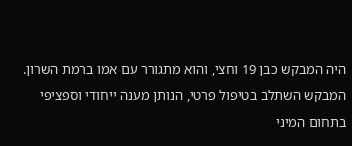היה המבקש כבן 19 וחצי, והוא מתגורר עם אמו ברמת השרון. המבקש השתלב בטיפול פרטי, הנותן מענה ייחודי וספציפי בתחום המיני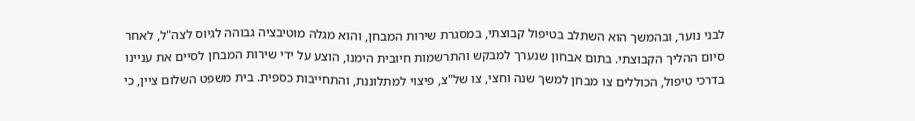לבני נוער, ובהמשך הוא השתלב בטיפול קבוצתי, במסגרת שירות המבחן, והוא מגלה מוטיבציה גבוהה לגיוס לצה"ל, לאחר סיום ההליך הקבוצתי. בתום אבחון שנערך למבקש והתרשמות חיובית הימנו, הוצע על ידי שירות המבחן לסיים את עניינו בדרכי טיפול, הכוללים צו מבחן למשך שנה וחצי, צו של"צ, פיצוי למתלוננת, והתחייבות כספית. בית משפט השלום ציין, כי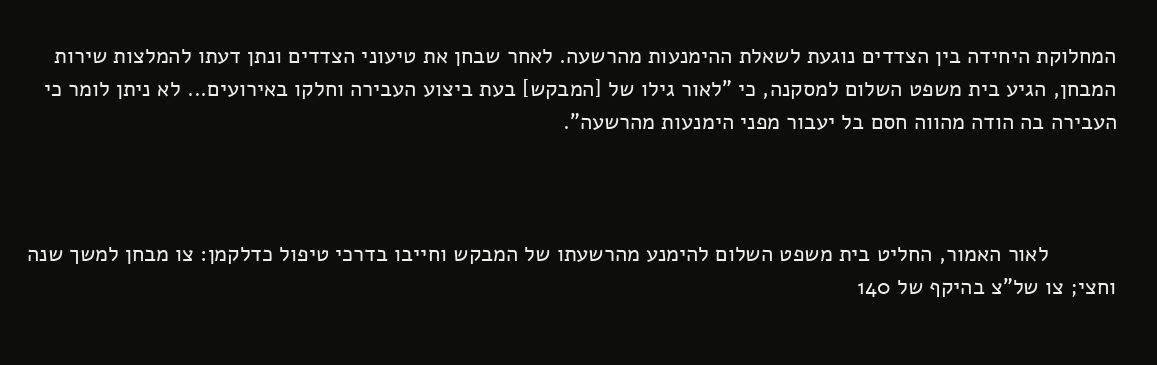המחלוקת היחידה בין הצדדים נוגעת לשאלת ההימנעות מהרשעה. לאחר שבחן את טיעוני הצדדים ונתן דעתו להמלצות שירות המבחן, הגיע בית משפט השלום למסקנה, כי "לאור גילו של [המבקש] בעת ביצוע העבירה וחלקו באירועים... לא ניתן לומר כי העבירה בה הודה מהווה חסם בל יעבור מפני הימנעות מהרשעה".



           לאור האמור, החליט בית משפט השלום להימנע מהרשעתו של המבקש וחייבו בדרכי טיפול כדלקמן: צו מבחן למשך שנה וחצי; צו של"צ בהיקף של 140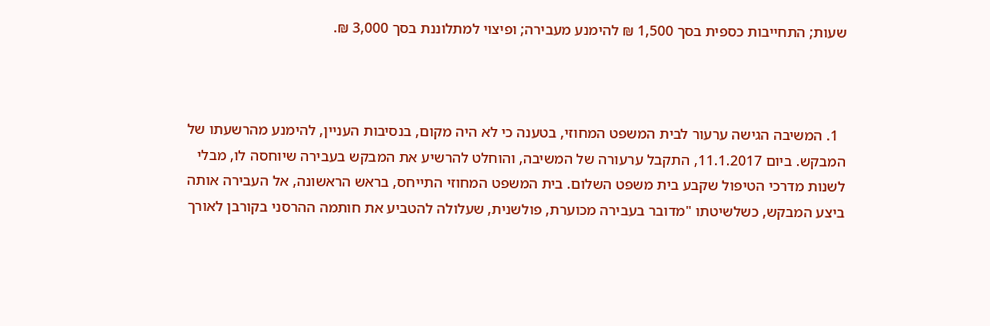שעות; התחייבות כספית בסך 1,500 ₪ להימנע מעבירה; ופיצוי למתלוננת בסך 3,000 ₪.



  1. המשיבה הגישה ערעור לבית המשפט המחוזי, בטענה כי לא היה מקום, בנסיבות העניין, להימנע מהרשעתו של המבקש. ביום 11.1.2017, התקבל ערעורה של המשיבה, והוחלט להרשיע את המבקש בעבירה שיוחסה לו, מבלי לשנות מדרכי הטיפול שקבע בית משפט השלום. בית המשפט המחוזי התייחס, בראש הראשונה, אל העבירה אותה ביצע המבקש, כשלשיטתו "מדובר בעבירה מכוערת, פולשנית, שעלולה להטביע את חותמה ההרסני בקורבן לאורך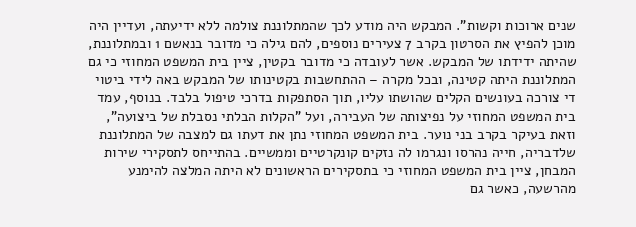שנים ארוכות וקשות". המבקש היה מודע לכך שהמתלוננת צולמה ללא ידיעתה, ועדיין היה מוכן להפיץ את הסרטון בקרב 7 צעירים נוספים, להם גילה כי מדובר בנאשם 1 ובמתלוננת, שהיתה ידידתו של המבקש. אשר לעובדה כי מדובר בקטין, ציין בית המשפט המחוזי כי גם המתלוננת היתה קטינה, ובכל מקרה – ההתחשבות בקטינותו של המבקש באה לידי ביטוי די צורכה בעונשים הקלים שהושתו עליו, תוך הסתפקות בדרכי טיפול בלבד. בנוסף, עמד בית המשפט המחוזי על נפיצותה של העבירה, ועל "הקלות הבלתי נסבלת של ביצועה", וזאת בעיקר בקרב בני נוער. בית המשפט המחוזי נתן את דעתו גם למצבה של המתלוננת שלדבריה, חייה נהרסו ונגרמו לה נזקים קונקרטיים וממשיים. בהתייחס לתסקירי שירות המבחן, ציין בית המשפט המחוזי כי בתסקירים הראשונים לא היתה המלצה להימנע מהרשעה, כאשר גם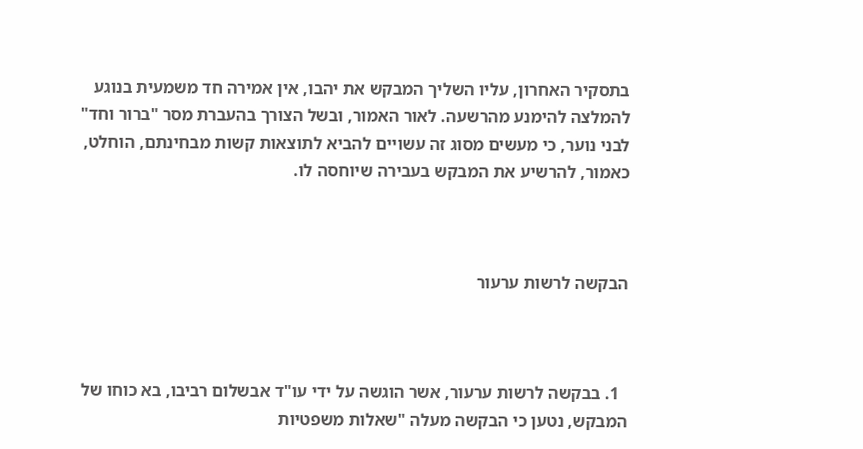בתסקיר האחרון, עליו השליך המבקש את יהבו, אין אמירה חד משמעית בנוגע להמלצה להימנע מהרשעה. לאור האמור, ובשל הצורך בהעברת מסר "ברור וחד" לבני נוער, כי מעשים מסוג זה עשויים להביא לתוצאות קשות מבחינתם, הוחלט, כאמור, להרשיע את המבקש בעבירה שיוחסה לו.



הבקשה לרשות ערעור



  1. בבקשה לרשות ערעור, אשר הוגשה על ידי עו"ד אבשלום רביבו, בא כוחו של המבקש, נטען כי הבקשה מעלה "שאלות משפטיות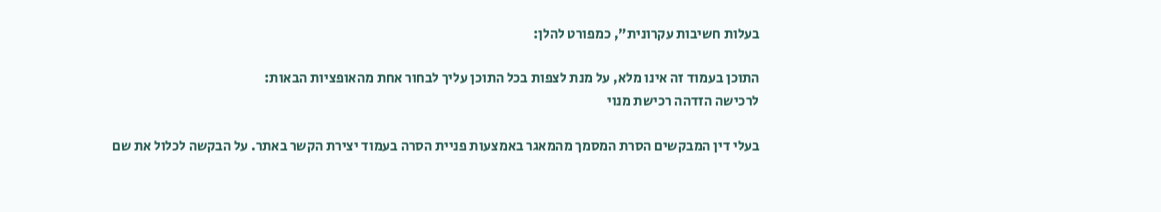בעלות חשיבות עקרונית", כמפורט להלן:

התוכן בעמוד זה אינו מלא, על מנת לצפות בכל התוכן עליך לבחור אחת מהאופציות הבאות:
לרכישה הזדהה רכישת מנוי

בעלי דין המבקשים הסרת המסמך מהמאגר באמצעות פניית הסרה בעמוד יצירת הקשר באתר. על הבקשה לכלול את שם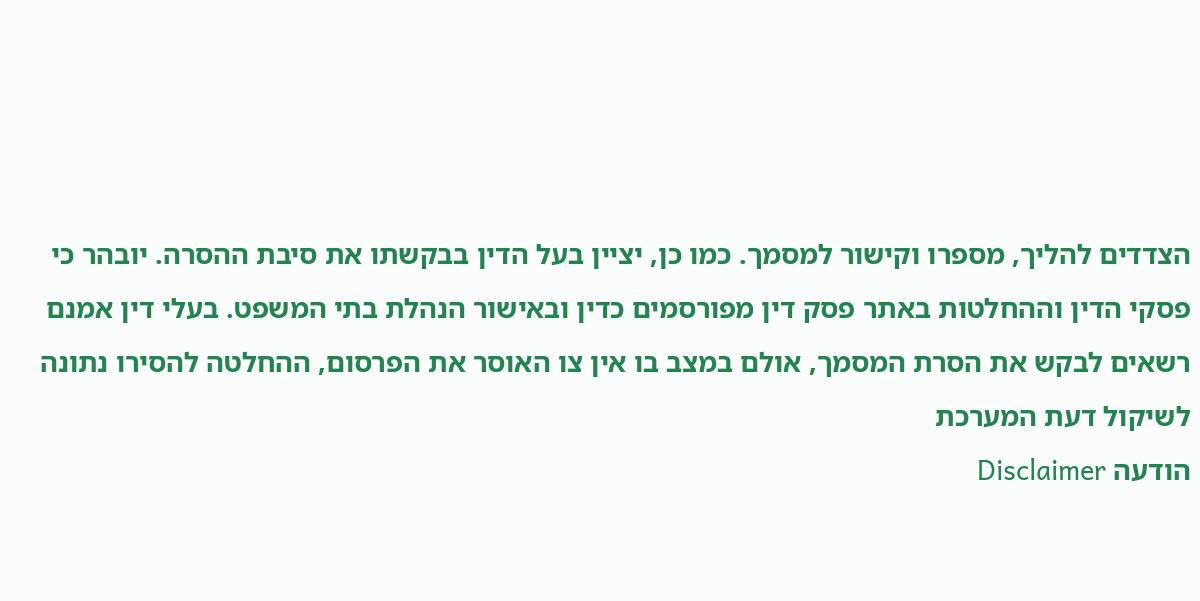הצדדים להליך, מספרו וקישור למסמך. כמו כן, יציין בעל הדין בבקשתו את סיבת ההסרה. יובהר כי פסקי הדין וההחלטות באתר פסק דין מפורסמים כדין ובאישור הנהלת בתי המשפט. בעלי דין אמנם רשאים לבקש את הסרת המסמך, אולם במצב בו אין צו האוסר את הפרסום, ההחלטה להסירו נתונה לשיקול דעת המערכת
הודעה Disclaimer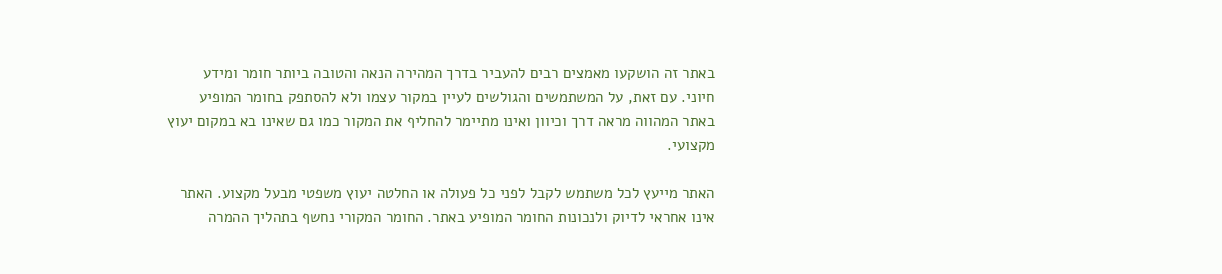באתר זה הושקעו מאמצים רבים להעביר בדרך המהירה הנאה והטובה ביותר חומר ומידע חיוני. עם זאת, על המשתמשים והגולשים לעיין במקור עצמו ולא להסתפק בחומר המופיע באתר המהווה מראה דרך וכיוון ואינו מתיימר להחליף את המקור כמו גם שאינו בא במקום יעוץ מקצועי.

האתר מייעץ לכל משתמש לקבל לפני כל פעולה או החלטה יעוץ משפטי מבעל מקצוע. האתר אינו אחראי לדיוק ולנכונות החומר המופיע באתר. החומר המקורי נחשף בתהליך ההמרה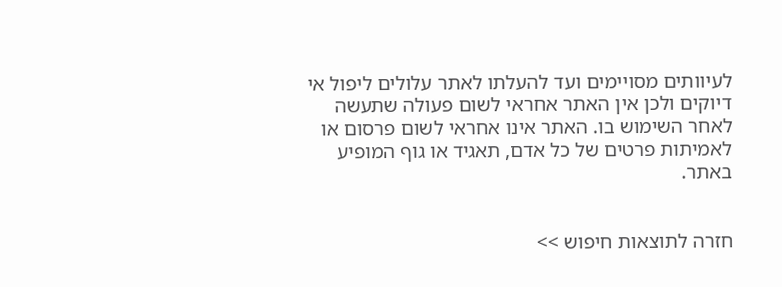לעיוותים מסויימים ועד להעלתו לאתר עלולים ליפול אי דיוקים ולכן אין האתר אחראי לשום פעולה שתעשה לאחר השימוש בו. האתר אינו אחראי לשום פרסום או לאמיתות פרטים של כל אדם, תאגיד או גוף המופיע באתר.


חזרה לתוצאות חיפוש >>